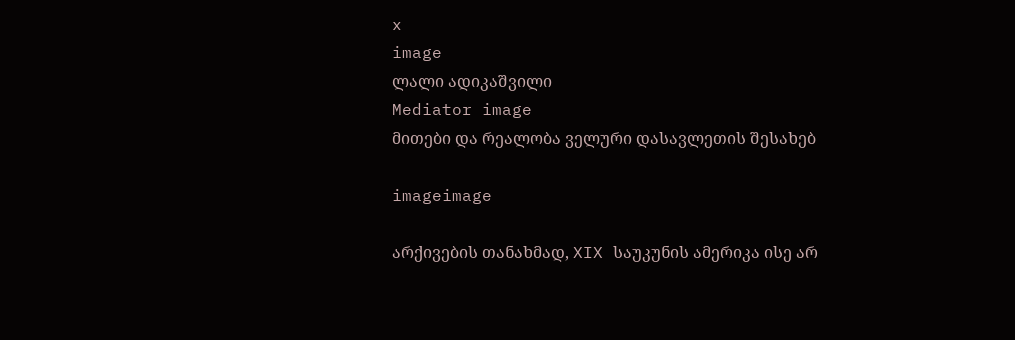x
image
ლალი ადიკაშვილი
Mediator image
მითები და რეალობა ველური დასავლეთის შესახებ

imageimage

არქივების თანახმად, XIX საუკუნის ამერიკა ისე არ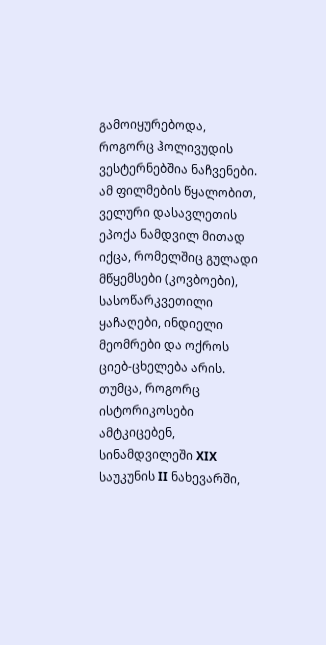გამოიყურებოდა, როგორც ჰოლივუდის ვესტერნებშია ნაჩვენები. ამ ფილმების წყალობით, ველური დასავლეთის ეპოქა ნამდვილ მითად იქცა, რომელშიც გულადი მწყემსები (კოვბოები), სასოწარკვეთილი ყაჩაღები, ინდიელი მეომრები და ოქროს ციებ-ცხელება არის. თუმცა, როგორც ისტორიკოსები ამტკიცებენ, სინამდვილეში XIX საუკუნის II ნახევარში,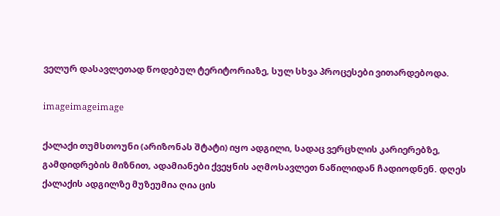ველურ დასავლეთად წოდებულ ტერიტორიაზე, სულ სხვა პროცესები ვითარდებოდა.

imageimageimage

ქალაქი თუმსთოუნი (არიზონას შტატი) იყო ადგილი, სადაც ვერცხლის კარიერებზე, გამდიდრების მიზნით, ადამიანები ქვეყნის აღმოსავლეთ ნაწილიდან ჩადიოდნენ. დღეს ქალაქის ადგილზე მუზეუმია ღია ცის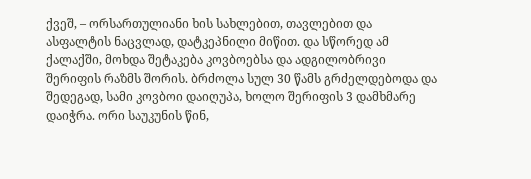ქვეშ, – ორსართულიანი ხის სახლებით, თავლებით და ასფალტის ნაცვლად, დატკეპნილი მიწით. და სწორედ ამ ქალაქში, მოხდა შეტაკება კოვბოებსა და ადგილობრივი შერიფის რაზმს შორის. ბრძოლა სულ 30 წამს გრძელდებოდა და შედეგად, სამი კოვბოი დაიღუპა, ხოლო შერიფის 3 დამხმარე დაიჭრა. ორი საუკუნის წინ,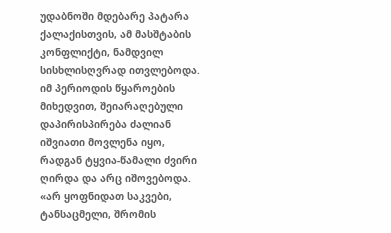უდაბნოში მდებარე პატარა ქალაქისთვის, ამ მასშტაბის კონფლიქტი, ნამდვილ სისხლისღვრად ითვლებოდა. იმ პერიოდის წყაროების მიხედვით, შეიარაღებული დაპირისპირება ძალიან იშვიათი მოვლენა იყო, რადგან ტყვია-წამალი ძვირი ღირდა და არც იშოვებოდა. «არ ყოფნიდათ საკვები, ტანსაცმელი, შრომის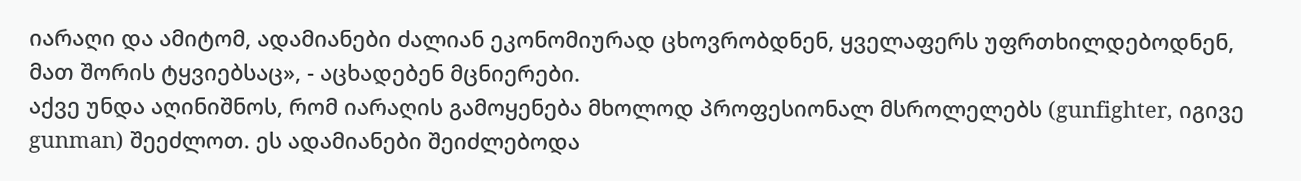იარაღი და ამიტომ, ადამიანები ძალიან ეკონომიურად ცხოვრობდნენ, ყველაფერს უფრთხილდებოდნენ, მათ შორის ტყვიებსაც», - აცხადებენ მცნიერები.
აქვე უნდა აღინიშნოს, რომ იარაღის გამოყენება მხოლოდ პროფესიონალ მსროლელებს (gunfighter, იგივე gunman) შეეძლოთ. ეს ადამიანები შეიძლებოდა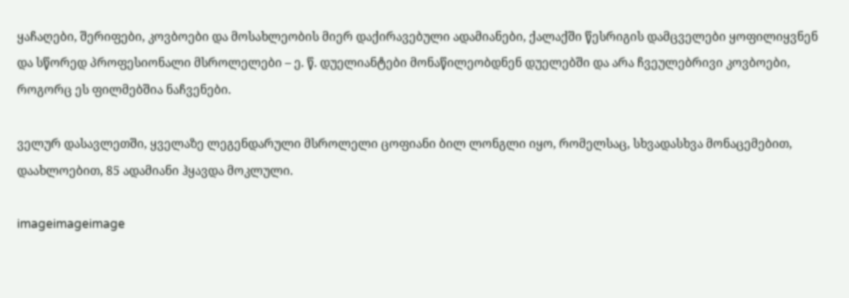ყაჩაღები, შერიფები, კოვბოები და მოსახლეობის მიერ დაქირავებული ადამიანები, ქალაქში წესრიგის დამცველები ყოფილიყვნენ და სწორედ პროფესიონალი მსროლელები – ე. წ. დუელიანტები მონაწილეობდნენ დუელებში და არა ჩვეულებრივი კოვბოები, როგორც ეს ფილმებშია ნაჩვენები.

ველურ დასავლეთში, ყველაზე ლეგენდარული მსროლელი ცოფიანი ბილ ლონგლი იყო, რომელსაც, სხვადასხვა მონაცემებით, დაახლოებით, 85 ადამიანი ჰყავდა მოკლული.

imageimageimage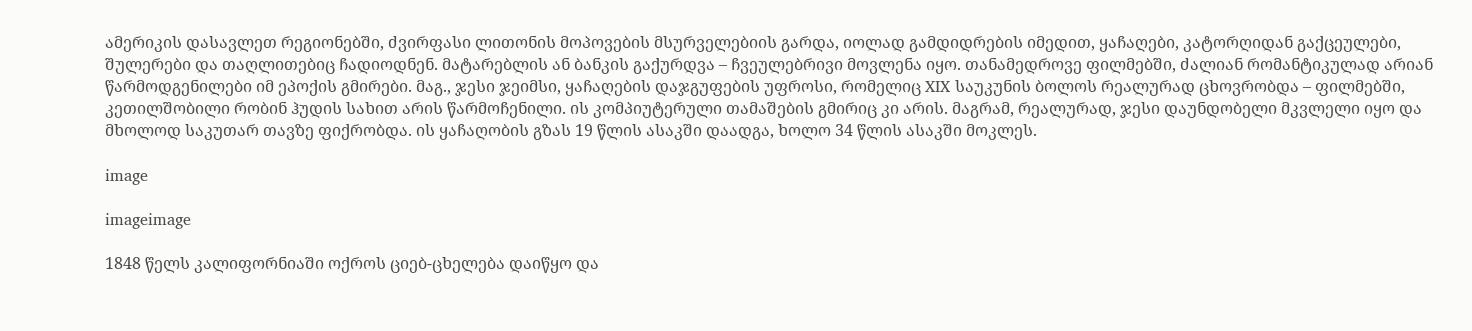ამერიკის დასავლეთ რეგიონებში, ძვირფასი ლითონის მოპოვების მსურველებიის გარდა, იოლად გამდიდრების იმედით, ყაჩაღები, კატორღიდან გაქცეულები, შულერები და თაღლითებიც ჩადიოდნენ. მატარებლის ან ბანკის გაქურდვა – ჩვეულებრივი მოვლენა იყო. თანამედროვე ფილმებში, ძალიან რომანტიკულად არიან წარმოდგენილები იმ ეპოქის გმირები. მაგ., ჯესი ჯეიმსი, ყაჩაღების დაჯგუფების უფროსი, რომელიც XIX საუკუნის ბოლოს რეალურად ცხოვრობდა – ფილმებში, კეთილშობილი რობინ ჰუდის სახით არის წარმოჩენილი. ის კომპიუტერული თამაშების გმირიც კი არის. მაგრამ, რეალურად, ჯესი დაუნდობელი მკვლელი იყო და მხოლოდ საკუთარ თავზე ფიქრობდა. ის ყაჩაღობის გზას 19 წლის ასაკში დაადგა, ხოლო 34 წლის ასაკში მოკლეს.

image

imageimage

1848 წელს კალიფორნიაში ოქროს ციებ-ცხელება დაიწყო და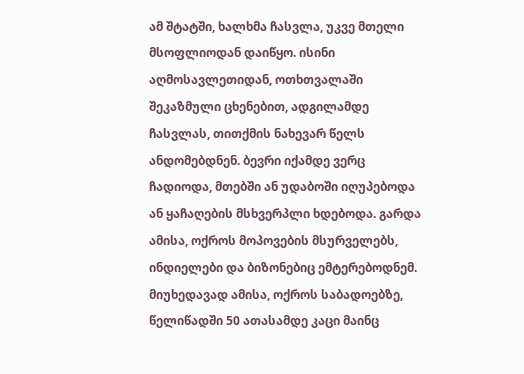ამ შტატში, ხალხმა ჩასვლა, უკვე მთელი მსოფლიოდან დაიწყო. ისინი აღმოსავლეთიდან, ოთხთვალაში შეკაზმული ცხენებით, ადგილამდე ჩასვლას, თითქმის ნახევარ წელს ანდომებდნენ. ბევრი იქამდე ვერც ჩადიოდა, მთებში ან უდაბოში იღუპებოდა ან ყაჩაღების მსხვერპლი ხდებოდა. გარდა ამისა, ოქროს მოპოვების მსურველებს, ინდიელები და ბიზონებიც ემტერებოდნემ. მიუხედავად ამისა, ოქროს საბადოებზე, წელიწადში 50 ათასამდე კაცი მაინც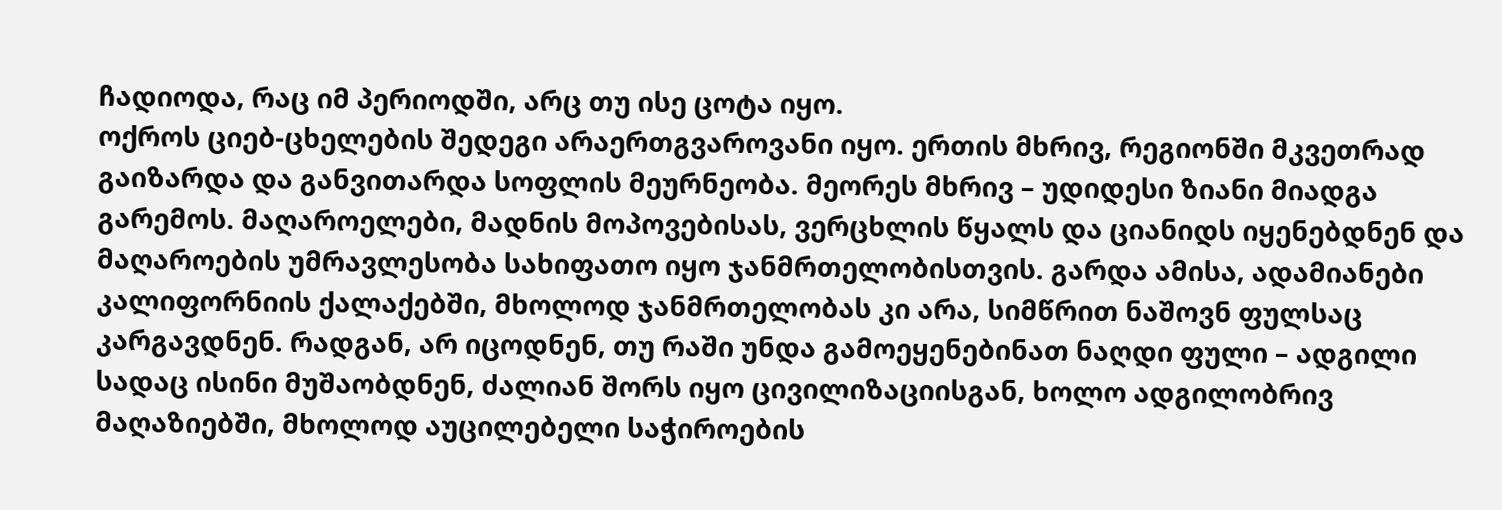ჩადიოდა, რაც იმ პერიოდში, არც თუ ისე ცოტა იყო.
ოქროს ციებ-ცხელების შედეგი არაერთგვაროვანი იყო. ერთის მხრივ, რეგიონში მკვეთრად გაიზარდა და განვითარდა სოფლის მეურნეობა. მეორეს მხრივ – უდიდესი ზიანი მიადგა გარემოს. მაღაროელები, მადნის მოპოვებისას, ვერცხლის წყალს და ციანიდს იყენებდნენ და მაღაროების უმრავლესობა სახიფათო იყო ჯანმრთელობისთვის. გარდა ამისა, ადამიანები კალიფორნიის ქალაქებში, მხოლოდ ჯანმრთელობას კი არა, სიმწრით ნაშოვნ ფულსაც კარგავდნენ. რადგან, არ იცოდნენ, თუ რაში უნდა გამოეყენებინათ ნაღდი ფული – ადგილი სადაც ისინი მუშაობდნენ, ძალიან შორს იყო ცივილიზაციისგან, ხოლო ადგილობრივ მაღაზიებში, მხოლოდ აუცილებელი საჭიროების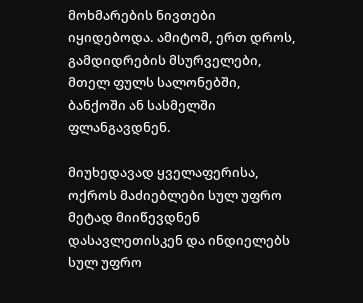მოხმარების ნივთები იყიდებოდა. ამიტომ, ერთ დროს, გამდიდრების მსურველები, მთელ ფულს სალონებში, ბანქოში ან სასმელში ფლანგავდნენ.

მიუხედავად ყველაფერისა, ოქროს მაძიებლები სულ უფრო მეტად მიიწევდნენ დასავლეთისკენ და ინდიელებს სულ უფრო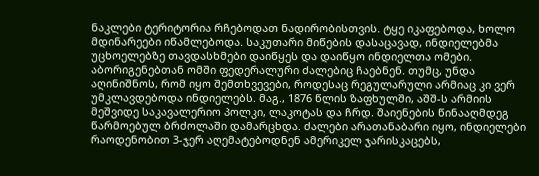ნაკლები ტერიტორია რჩებოდათ ნადირობისთვის. ტყე იკაფებოდა, ხოლო მდინარეები იწამლებოდა. საკუთარი მიწების დასაცავად, ინდიელებმა უცხოელებზე თავდასხმები დაიწყეს და დაიწყო ინდიელთა ომები. აბორიგენებთან ომში ფედერალური ძალებიც ჩაებნენ. თუმც, უნდა აღინიშნოს, რომ იყო შემთხვევები, როდესაც რეგულარული არმიაც კი ვერ უმკლავდებოდა ინდიელებს. მაგ., 1876 წლის ზაფხულში, აშშ-ს არმიის მეშვიდე საკავალერიო პოლკი, ლაკოტას და ჩრდ. შაიენების წინააღმდეგ წარმოებულ ბრძოლაში დამარცხდა. ძალები არათანაბარი იყო, ინდიელები რაოდენობით 3-ჯერ აღემატებოდნენ ამერიკელ ჯარისკაცებს,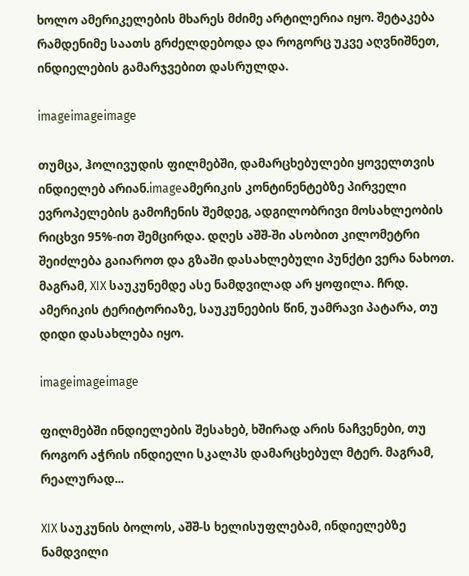ხოლო ამერიკელების მხარეს მძიმე არტილერია იყო. შეტაკება რამდენიმე საათს გრძელდებოდა და როგორც უკვე აღვნიშნეთ, ინდიელების გამარჯვებით დასრულდა.

imageimageimage

თუმცა, ჰოლივუდის ფილმებში, დამარცხებულები ყოველთვის ინდიელებ არიან.imageამერიკის კონტინენტებზე პირველი ევროპელების გამოჩენის შემდეგ, ადგილობრივი მოსახლეობის რიცხვი 95%-ით შემცირდა. დღეს აშშ-ში ასობით კილომეტრი შეიძლება გაიაროთ და გზაში დასახლებული პუნქტი ვერა ნახოთ. მაგრამ, XIX საუკუნემდე ასე ნამდვილად არ ყოფილა. ჩრდ. ამერიკის ტერიტორიაზე, საუკუნეების წინ, უამრავი პატარა, თუ დიდი დასახლება იყო.

imageimageimage

ფილმებში ინდიელების შესახებ, ხშირად არის ნაჩვენები, თუ როგორ აჭრის ინდიელი სკალპს დამარცხებულ მტერ. მაგრამ, რეალურად...

XIX საუკუნის ბოლოს, აშშ-ს ხელისუფლებამ, ინდიელებზე ნამდვილი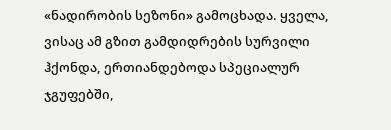«ნადირობის სეზონი» გამოცხადა. ყველა, ვისაც ამ გზით გამდიდრების სურვილი ჰქონდა, ერთიანდებოდა სპეციალურ ჯგუფებში,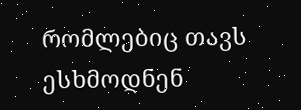რომლებიც თავს ესხმოდნენ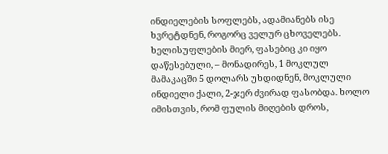ინდიელების სოფლებს, ადამიანებს ისე ხვრეტდნენ, როგორც ველურ ცხოველებს. ხელისუფლების მიერ, ფასებიც კი იყო დაწესებული, – მონადირეს, 1 მოკლულ მამაკაცში 5 დოლარს უხდიდნენ, მოკლული ინდიელი ქალი, 2-ჯერ ძვირად ფასობდა. ხოლო იმისთვის, რომ ფულის მიღების დროს,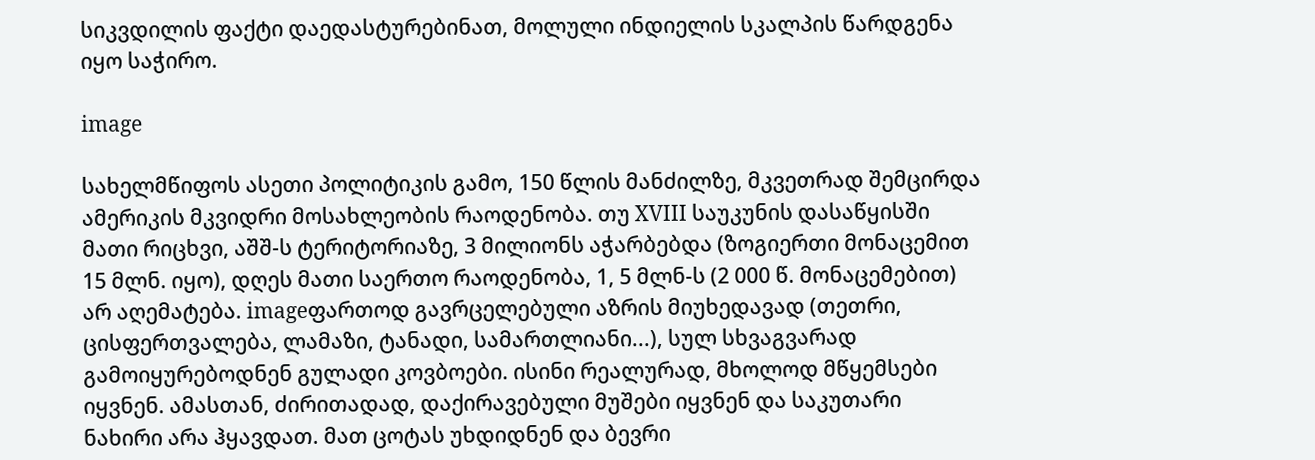სიკვდილის ფაქტი დაედასტურებინათ, მოლული ინდიელის სკალპის წარდგენა იყო საჭირო.

image

სახელმწიფოს ასეთი პოლიტიკის გამო, 150 წლის მანძილზე, მკვეთრად შემცირდა ამერიკის მკვიდრი მოსახლეობის რაოდენობა. თუ XVIII საუკუნის დასაწყისში მათი რიცხვი, აშშ-ს ტერიტორიაზე, 3 მილიონს აჭარბებდა (ზოგიერთი მონაცემით 15 მლნ. იყო), დღეს მათი საერთო რაოდენობა, 1, 5 მლნ-ს (2 000 წ. მონაცემებით) არ აღემატება. imageფართოდ გავრცელებული აზრის მიუხედავად (თეთრი, ცისფერთვალება, ლამაზი, ტანადი, სამართლიანი...), სულ სხვაგვარად გამოიყურებოდნენ გულადი კოვბოები. ისინი რეალურად, მხოლოდ მწყემსები იყვნენ. ამასთან, ძირითადად, დაქირავებული მუშები იყვნენ და საკუთარი ნახირი არა ჰყავდათ. მათ ცოტას უხდიდნენ და ბევრი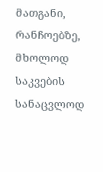მათგანი, რანჩოებზე, მხოლოდ საკვების სანაცვლოდ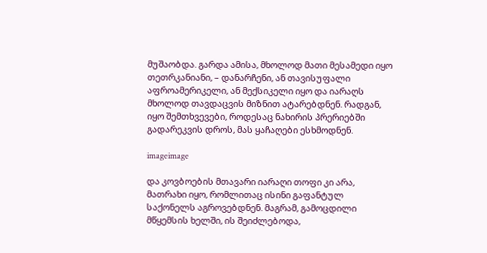მუშაობდა. გარდა ამისა, მხოლოდ მათი მესამედი იყო თეთრკანიანი, – დანარჩენი, ან თავისუფალი აფროამერიკელი, ან მექსიკელი იყო და იარაღს მხოლოდ თავდაცვის მიზნით ატარებდნენ. რადგან, იყო შემთხვევები, როდესაც ნახირის პრერიებში გადარეკვის დროს, მას ყაჩაღები ესხმოდნენ.

imageimage

და კოვბოების მთავარი იარაღი თოფი კი არა, მათრახი იყო, რომლითაც ისინი გაფანტულ საქონელს აგროვებდნენ. მაგრამ, გამოცდილი მწყემსის ხელში, ის შეიძლებოდა,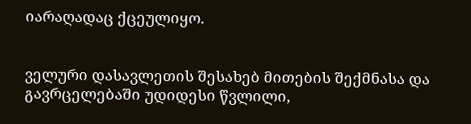იარაღადაც ქცეულიყო.


ველური დასავლეთის შესახებ მითების შექმნასა და გავრცელებაში უდიდესი წვლილი,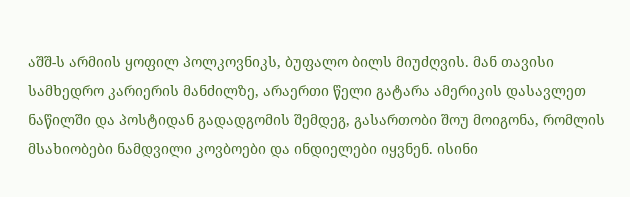აშშ-ს არმიის ყოფილ პოლკოვნიკს, ბუფალო ბილს მიუძღვის. მან თავისი სამხედრო კარიერის მანძილზე, არაერთი წელი გატარა ამერიკის დასავლეთ ნაწილში და პოსტიდან გადადგომის შემდეგ, გასართობი შოუ მოიგონა, რომლის მსახიობები ნამდვილი კოვბოები და ინდიელები იყვნენ. ისინი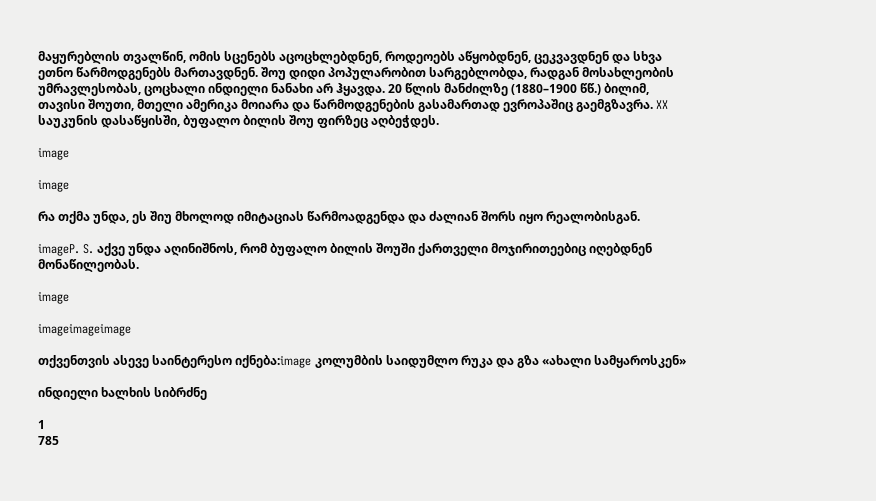მაყურებლის თვალწინ, ომის სცენებს აცოცხლებდნენ, როდეოებს აწყობდნენ, ცეკვავდნენ და სხვა ეთნო წარმოდგენებს მართავდნენ. შოუ დიდი პოპულარობით სარგებლობდა, რადგან მოსახლეობის უმრავლესობას, ცოცხალი ინდიელი ნანახი არ ჰყავდა. 20 წლის მანძილზე (1880–1900 წწ.) ბილიმ, თავისი შოუთი, მთელი ამერიკა მოიარა და წარმოდგენების გასამართად ევროპაშიც გაემგზავრა. XX საუკუნის დასაწყისში, ბუფალო ბილის შოუ ფირზეც აღბეჭდეს.

image

image

რა თქმა უნდა, ეს შიუ მხოლოდ იმიტაციას წარმოადგენდა და ძალიან შორს იყო რეალობისგან.

imageP. S. აქვე უნდა აღინიშნოს, რომ ბუფალო ბილის შოუში ქართველი მოჯირითეებიც იღებდნენ მონაწილეობას.

image

imageimageimage

თქვენთვის ასევე საინტერესო იქნება:image კოლუმბის საიდუმლო რუკა და გზა «ახალი სამყაროსკენ»

ინდიელი ხალხის სიბრძნე

1
785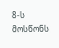8-ს მოსწონს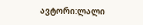ავტორი:ლალი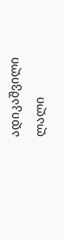ადიკაშვილი
ლალი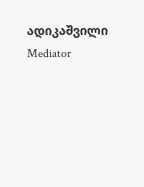ადიკაშვილი
Mediator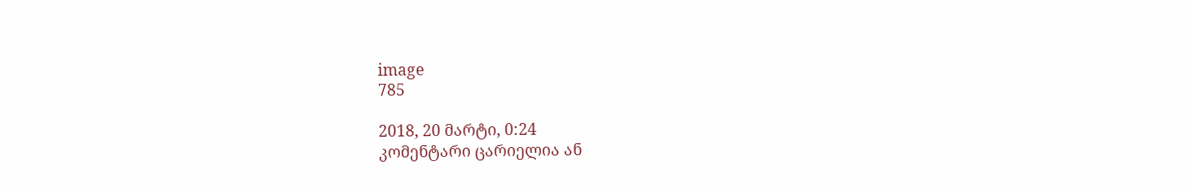image
785

2018, 20 მარტი, 0:24
კომენტარი ცარიელია ან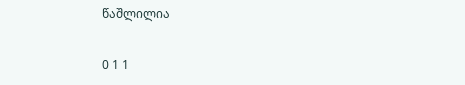წაშლილია

0 1 1